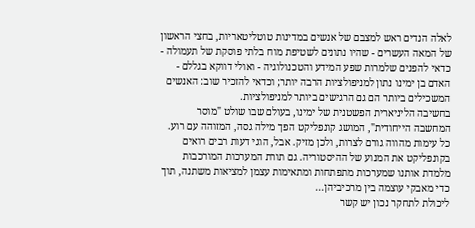לאלה הנדים ראש למצבם של אנשים במדינות טוטליטאריות, בחצי הראשון של המאה העשרים - שהיו נתונים לשטיפת מוח בלתי פוסקת של תעמולה - כדאי להפנים שלמרות שפע המידע והטכנולוגיה - ואולי דווקא בגללם - האדם בן ימינו נתון למניפולציות הרבה יותר; וכדאי להזכיר שוב: האנשים המשכילים ביותר הם גם הרגישים ביותר למניפולציות.
בחשיבה הליניארית הפשטנית של ימינו, בעולם שבו שולט "מוסר המחשבה הייחודית", המושג קונפליקט הפך מילה גסה, המזוהה עם רוע. כל עימות מהווה גורם לצרות, ולכן מזיק. אבל, הוגי דעות רבים רואים בקונפליקט את המנוע של ההיסטוריה. גם תורת המערכות המורכבות מלמדת אותנו שמערכות מתפתחות ומתאימות עצמן למציאות משתנה, תוך כדי מאבקי עוצמה בין מרכיביהן...
ליכולת לתחקר נכון יש קשר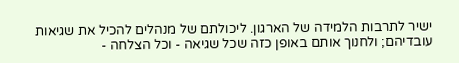ישיר לתרבות הלמידה של הארגון. ליכולתם של מנהלים להכיל את שגיאות עובדיהם; ולחנוך אותם באופן כזה שכל שגיאה - וכל הצלחה -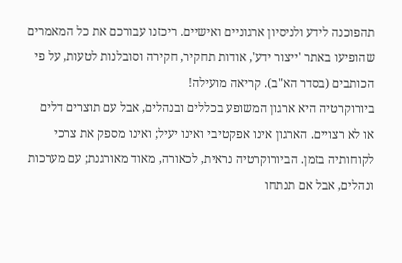תהפוכנה לידע ולניסיון ארגוניים ואישיים. ריכזנו עבורכם את כל המאמרים שהופיעו באתר 'ייצור ידע', אודות תחקיר, חקירה וסובלנות לטעות, על פי הכותבים (בסדר הא"ב). קריאה מועילה!
ביורוקרטיה היא ארגון המשופע בכללים ובנהלים, אבל עם תוצרים דלים או לא רצויים. הארגון אינו אפקטיבי ואינו יעיל; ואינו מספק את צרכי לקוחותיה בזמן. הביורוקרטיה נראית, לכאורה, מאוד מאורגנת; עם מערכות ונהלים, אבל אם תנתחו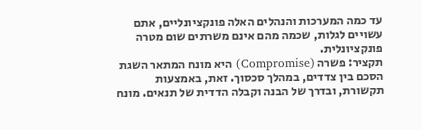עד כמה המערכות והנהלים האלה פונקציונליים, אתם עשויים לגלות, שכמה מהם אינם משרתים שום מטרה פונקציונלית.
תקציר: פשרה (Compromise) היא מונח המתאר השגת הסכם בין צדדים, במהלך סכסוך. זאת, באמצעות תקשורת, ובדרך של הבנה וקבלה הדדית של תנאים. מונח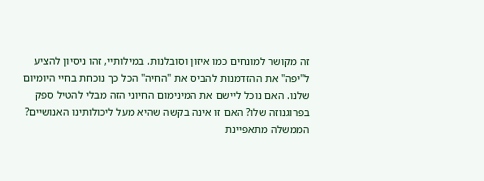זה מקושר למונחים כמו איזון וסובלנות. במילותיי, זהו ניסיון להציע ל"יפה" את ההזדמנות להביס את "החיה" הכל כך נוכחת בחיי היומיום שלנו. האם נוכל ליישם את המינימום החיוני הזה מבלי להטיל ספק בפרוגנוזה שלו? האם זו אינה בקשה שהיא מעל ליכולותינו האנושיים?
הממשלה מתאפיינת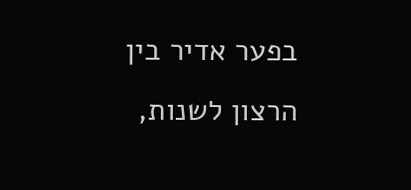בפער אדיר בין הרצון לשנות,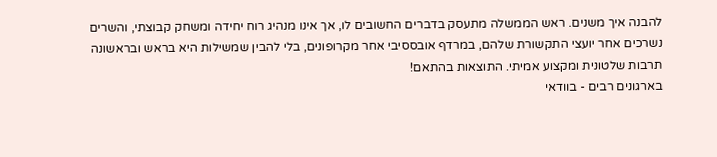להבנה איך משנים. ראש הממשלה מתעסק בדברים החשובים לו, אך אינו מנהיג רוח יחידה ומשחק קבוצתי, והשרים נשרכים אחר יועצי התקשורת שלהם, במרדף אובססיבי אחר מקרופונים, בלי להבין שמשילות היא בראש ובראשונה תרבות שלטונית ומקצוע אמיתי. התוצאות בהתאם!
בארגונים רבים - בוודאי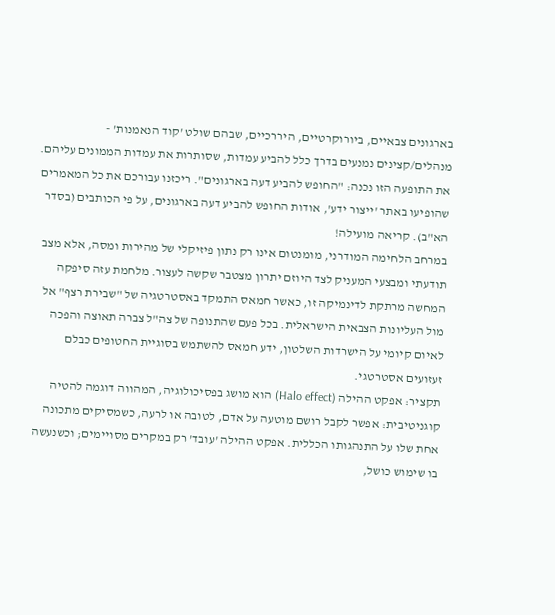בארגונים צבאיים, ביורוקרטיים, היררכיים, שבהם שולט 'קוד הנאמנות' - מנהלים/קצינים נמנעים בדרך כלל להביע עמדות, שסותרות את עמדות הממונים עליהם. את התופעה הזו נכנה: "החופש להביע דעה בארגונים". ריכזנו עבורכם את כל המאמרים שהופיעו באתר 'ייצור ידע', אודות החופש להביע דעה בארגונים, על פי הכותבים (בסדר הא"ב). קריאה מועילה!
במרחב הלחימה המודרני, מומנטום אינו רק נתון פיזיקלי של מהירות ומסה, אלא מצב תודעתי ומבצעי המעניק לצד היוזם יתרון מצטבר שקשה לעצור. מלחמת עזה סיפקה המחשה מרתקת לדינמיקה זו, כאשר חמאס התמקד באסטרטגיה של "שבירת רצף" אל מול העליונות הצבאית הישראלית. בכל פעם שהתנופה של צה"ל צברה תאוצה והפכה לאיום קיומי על הישרדות השלטון, ידע חמאס להשתמש בסוגיית החטופים כבלם זעזועים אסטרטגי.
תקציר: אפקט ההילה (Halo effect) הוא מושג בפסיכולוגיה, המהווה דוגמה להטיה קוגניטיבית: אפשר לקבל רושם מוטעה על אדם, לטובה או לרעה, כשמסיקים מתכונה אחת שלו על התנהגותו הכללית. אפקט ההילה 'עובד' רק במקרים מסויימים; וכשנעשה בו שימוש כושל,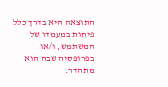התוצאה היא בדרך כלל פיחות במעמדו של המשתמש, ו/או בפרופסיה שבה הוא מתהדר.